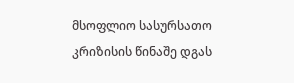მსოფლიო სასურსათო კრიზისის წინაშე დგას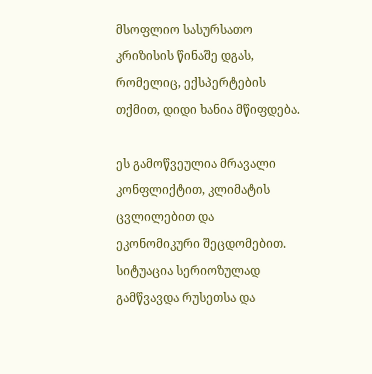მსოფლიო სასურსათო კრიზისის წინაშე დგას, რომელიც, ექსპერტების თქმით, დიდი ხანია მწიფდება.

ეს გამოწვეულია მრავალი კონფლიქტით, კლიმატის ცვლილებით და ეკონომიკური შეცდომებით. სიტუაცია სერიოზულად გამწვავდა რუსეთსა და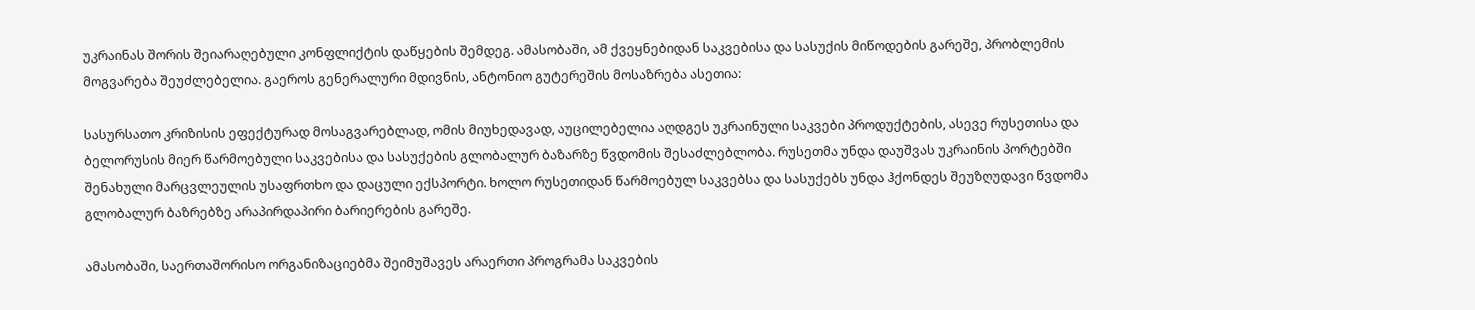უკრაინას შორის შეიარაღებული კონფლიქტის დაწყების შემდეგ. ამასობაში, ამ ქვეყნებიდან საკვებისა და სასუქის მიწოდების გარეშე, პრობლემის მოგვარება შეუძლებელია. გაეროს გენერალური მდივნის, ანტონიო გუტერეშის მოსაზრება ასეთია:

სასურსათო კრიზისის ეფექტურად მოსაგვარებლად, ომის მიუხედავად, აუცილებელია აღდგეს უკრაინული საკვები პროდუქტების, ასევე რუსეთისა და ბელორუსის მიერ წარმოებული საკვებისა და სასუქების გლობალურ ბაზარზე წვდომის შესაძლებლობა. რუსეთმა უნდა დაუშვას უკრაინის პორტებში შენახული მარცვლეულის უსაფრთხო და დაცული ექსპორტი. ხოლო რუსეთიდან წარმოებულ საკვებსა და სასუქებს უნდა ჰქონდეს შეუზღუდავი წვდომა გლობალურ ბაზრებზე არაპირდაპირი ბარიერების გარეშე.

ამასობაში, საერთაშორისო ორგანიზაციებმა შეიმუშავეს არაერთი პროგრამა საკვების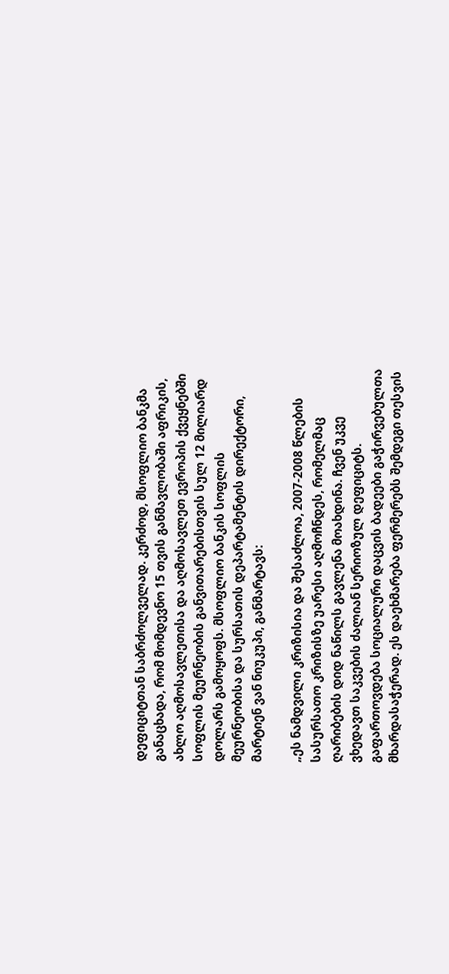დეფიციტთან საბრძოლველად. კერძოდ, მსოფლიო ბანკმა განაცხადა, რომ მომდევნო 15 თვის განმავლობაში აფრიკის, ახლო აღმოსავლეთისა და აღმოსავლეთ ევროპის ქვეყნებში სოფლის მეურნეობის განვითარებისთვის სულ 12 მილიარდ დოლარს გამოყოფს. მსოფლიო ბანკის სოფლის მეურნეობისა და სურსათის დეპარტამენტის დირექტორი, მარტიენ ვან ნიუკუპი, განმარტავს:

„ეს ნამდვილი კრიზისია და შესაძლოა, 2007-2008 წლების სასურსათო კრიზისზე უარესი აღმოჩნდეს, რომელმაც ღარიბების დიდ ნაწილს გავლენა მოახდინა. ჩვენ უკვე ვხედავთ საკვების ძალიან სერიოზულ დეფიციტს. გაფართოვდება სოციალური დაცვის ბადეები გაჭირვებულთა მხარდასაჭერად. ეს დაეხმარება ფერმერებს შემდეგი თესვის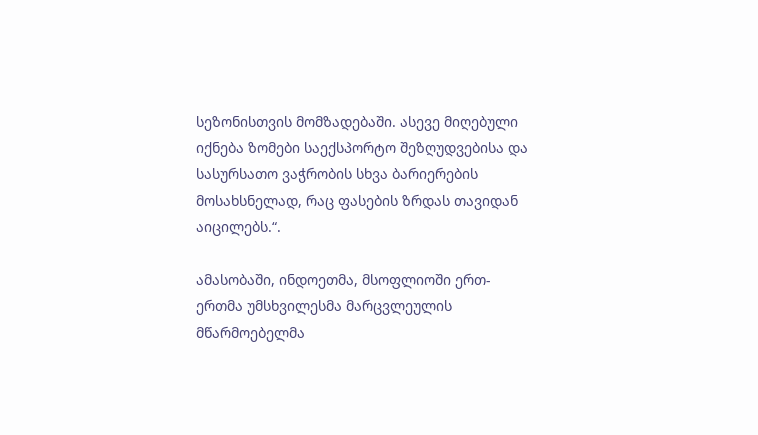სეზონისთვის მომზადებაში. ასევე მიღებული იქნება ზომები საექსპორტო შეზღუდვებისა და სასურსათო ვაჭრობის სხვა ბარიერების მოსახსნელად, რაც ფასების ზრდას თავიდან აიცილებს.“.

ამასობაში, ინდოეთმა, მსოფლიოში ერთ-ერთმა უმსხვილესმა მარცვლეულის მწარმოებელმა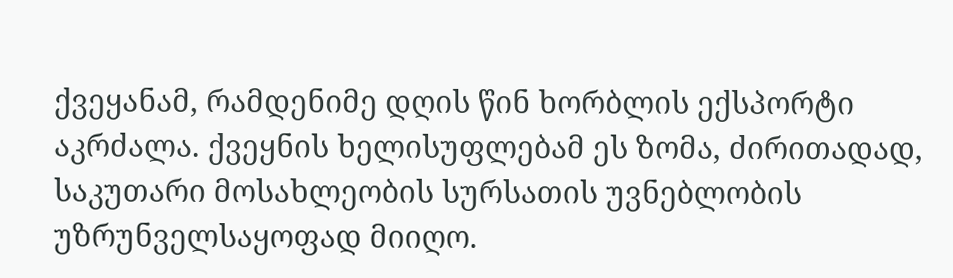ქვეყანამ, რამდენიმე დღის წინ ხორბლის ექსპორტი აკრძალა. ქვეყნის ხელისუფლებამ ეს ზომა, ძირითადად, საკუთარი მოსახლეობის სურსათის უვნებლობის უზრუნველსაყოფად მიიღო.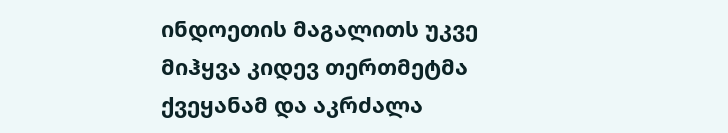ინდოეთის მაგალითს უკვე მიჰყვა კიდევ თერთმეტმა ქვეყანამ და აკრძალა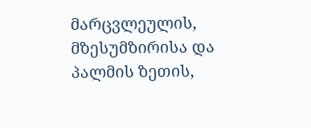მარცვლეულის, მზესუმზირისა და პალმის ზეთის,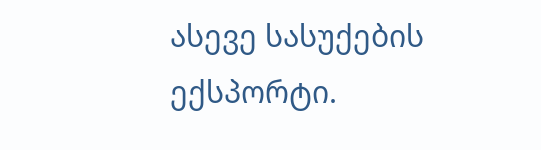ასევე სასუქების ექსპორტი.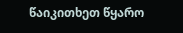წაიკითხეთ წყარო